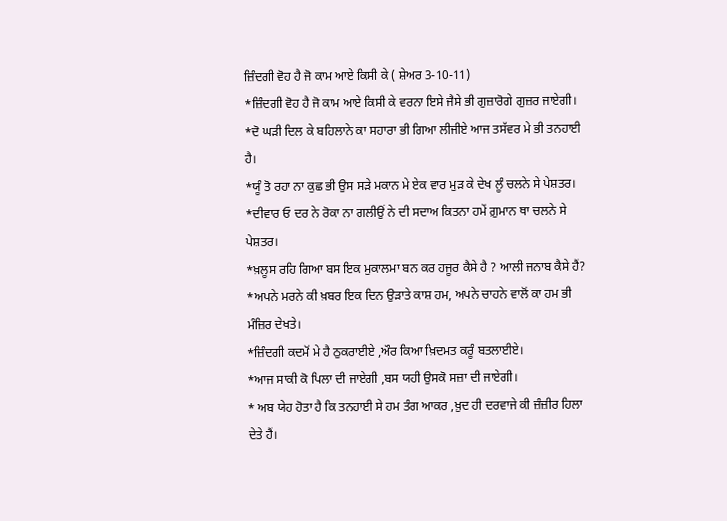ਜ਼ਿੰਦਗੀ ਵੋਹ ਹੈ ਜੋ ਕਾਮ ਆਏ ਕਿਸੀ ਕੇ ( ਸ਼ੇਅਰ 3-10-11)
*ਜ਼ਿੰਦਗੀ ਵੋਹ ਹੈ ਜੋ ਕਾਮ ਆਏ ਕਿਸੀ ਕੇ ਵਰਨਾ ਇਸੇ ਜੈਸੇ ਭੀ ਗੁਜ਼ਾਰੋਗੇ ਗੁਜ਼ਰ ਜਾਏਗੀ।
*ਦੋ ਘੜੀ ਦਿਲ ਕੇ ਬਹਿਲਾਨੇ ਕਾ ਸਹਾਰਾ ਭੀ ਗਿਆ ਲੀਜੀਏ ਆਜ ਤਸੱਵਰ ਮੇ ਭੀ ਤਨਹਾਈ ਹੈ।
*ਯੂੰ ਤੋ ਰਹਾ ਨਾ ਕੁਛ ਭੀ ਉਸ ਸੜੇ ਮਕਾਨ ਮੇ ਏਕ ਵਾਰ ਮੁੜ ਕੇ ਦੇਖ ਲੂੰ ਚਲਨੇ ਸੇ ਪੇਸ਼ਤਰ।
*ਦੀਵਾਰ ਓ ਦਰ ਨੇ ਰੋਕਾ ਨਾ ਗਲੀਉਂ ਨੇ ਦੀ ਸਦਾਅ ਕਿਤਨਾ ਹਮੇਂ ਗ਼ੁਮਾਨ ਥਾ ਚਲਨੇ ਸੇ ਪੇਸ਼ਤਰ।
*ਖ਼ਲੂਸ ਰਹਿ ਗਿਆ ਬਸ ਇਕ ਮੁਕਾਲਮਾ ਬਨ ਕਰ ਹਜੂਰ ਕੈਸੇ ਹੈ ? ਆਲੀ ਜਨਾਬ ਕੈਸੇ ਹੈਂ?
*ਅਪਨੇ ਮਰਨੇ ਕੀ ਖ਼ਬਰ ਇਕ ਦਿਨ ਉੜਾਤੇ ਕਾਸ਼ ਹਮ, ਅਪਨੇ ਚਾਹਨੇ ਵਾਲੋਂ ਕਾ ਹਮ ਭੀ ਮੰਜ਼ਿਰ ਦੇਖਤੇ।
*ਜ਼ਿੰਦਗੀ ਕਦਮੋਂ ਮੇ ਹੈ ਠੁਕਰਾਈਏ ,ਔਰ ਕਿਆ ਖ਼ਿਦਮਤ ਕਰੂੰ ਬਤਲਾਈਏ।
*ਆਜ ਸਾਕੀ ਕੋ ਪਿਲਾ ਦੀ ਜਾਏਗੀ ,ਬਸ ਯਹੀ ਉਸਕੋ ਸਜ਼ਾ ਦੀ ਜਾਏਗੀ।
* ਅਬ ਯੇਹ ਹੋਤਾ ਹੈ ਕਿ ਤਨਹਾਈ ਸੇ ਹਮ ਤੰਗ ਆਕਰ ,ਖ਼ੁਦ ਹੀ ਦਰਵਾਜੇ ਕੀ ਜ਼ੰਜ਼ੀਰ ਹਿਲਾ ਦੇਤੇ ਹੈਂ।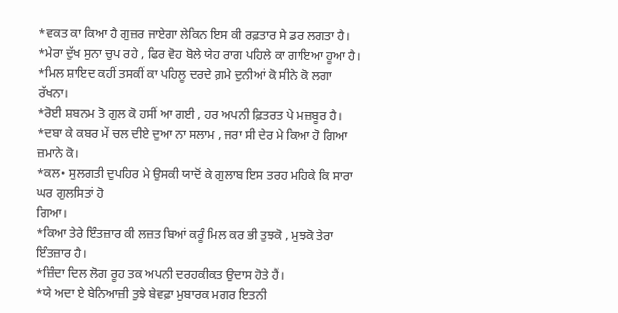*ਵਕਤ ਕਾ ਕਿਆ ਹੈ ਗੁਜ਼ਰ ਜਾਏਗਾ ਲੇਕਿਨ ਇਸ ਕੀ ਰਫ਼ਤਾਰ ਸੇ ਡਰ ਲਗਤਾ ਹੈ।
*ਮੇਰਾ ਦੁੱਖ ਸੁਨਾ ਚੁਪ ਰਹੇ , ਫਿਰ ਵੋਹ ਬੋਲੇ ਯੇਹ ਰਾਗ ਪਹਿਲੇ ਕਾ ਗਾਇਆ ਹੂਆ ਹੈ।
*ਮਿਲ ਸ਼ਾਇਦ ਕਹੀਂ ਤਸਕੀਂ ਕਾ ਪਹਿਲੂ ਦਰਦੇ ਗ਼ਮੇ ਦੁਨੀਆਂ ਕੋ ਸੀਨੇ ਕੋ ਲਗਾ ਰੱਖਨਾ।
*ਰੋਈ ਸ਼ਬਨਮ ਤੋ ਗੁਲ ਕੋ ਹਸੀਂ ਆ ਗਈ , ਹਰ ਅਪਨੀ ਫ਼ਿਤਰਤ ਪੇ ਮਜ਼ਬੂਰ ਹੈ।
*ਦਬਾ ਕੇ ਕਬਰ ਮੇਂ ਚਲ ਦੀਏ ਦੁਆ ਨਾ ਸਲਾਮ , ਜਰਾ ਸੀ ਦੇਰ ਮੇ ਕਿਆ ਹੋ ਗਿਆ ਜ਼ਮਾਨੇ ਕੋ।
*ਕਲ• ਸੁਲਗਤੀ ਦੁਪਹਿਰ ਮੇ ਉਸਕੀ ਯਾਦੋਂ ਕੇ ਗੁਲਾਬ ਇਸ ਤਰਹ ਮਹਿਕੇ ਕਿ ਸਾਰਾ ਘਰ ਗੁਲਸਿਤਾਂ ਹੋ
ਗਿਆ।
*ਕਿਆ ਤੇਰੇ ਇੰਤਜ਼ਾਰ ਕੀ ਲਜ਼ਤ ਬਿਆਂ ਕਰੂੰ ਮਿਲ ਕਰ ਭੀ ਤੁਝਕੋ , ਮੁਝਕੋ ਤੇਰਾ ਇੰਤਜ਼ਾਰ ਹੈ।
*ਜ਼ਿੰਦਾ ਦਿਲ ਲੋਗ ਰੂਹ ਤਕ ਅਪਨੀ ਦਰਹਕੀਕਤ ਉਦਾਸ ਹੋਤੇ ਹੈਂ।
*ਯੇ ਅਦਾ ਏ ਬੇਨਿਆਜ਼ੀ ਤੁਝੇ ਬੇਵਫ਼ਾ ਮੁਬਾਰਕ ਮਗਰ ਇਤਨੀ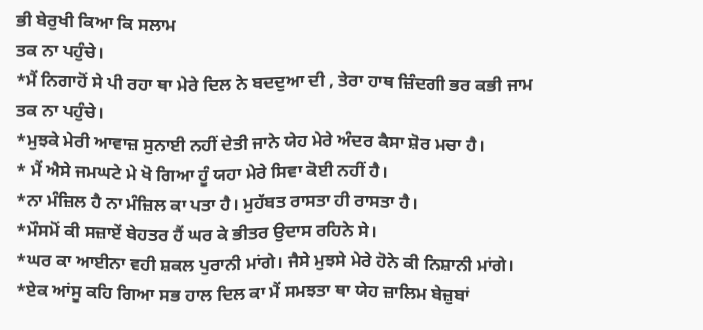ਭੀ ਬੇਰੁਖੀ ਕਿਆ ਕਿ ਸਲਾਮ
ਤਕ ਨਾ ਪਹੁੰਚੇ।
*ਮੈਂ ਨਿਗਾਹੋਂ ਸੇ ਪੀ ਰਹਾ ਥਾ ਮੇਰੇ ਦਿਲ ਨੇ ਬਦਦੁਆ ਦੀ , ਤੇਰਾ ਹਾਥ ਜ਼ਿੰਦਗੀ ਭਰ ਕਭੀ ਜਾਮ
ਤਕ ਨਾ ਪਹੁੰਚੇ।
*ਮੁਝਕੇ ਮੇਰੀ ਆਵਾਜ਼ ਸੁਨਾਈ ਨਹੀਂ ਦੇਤੀ ਜਾਨੇ ਯੇਹ ਮੇਰੇ ਅੰਦਰ ਕੈਸਾ ਸ਼ੋਰ ਮਚਾ ਹੈ।
* ਮੈਂ ਐਸੇ ਜਮਘਟੇ ਮੇ ਖੋ ਗਿਆ ਹੂੰ ਯਹਾ ਮੇਰੇ ਸਿਵਾ ਕੋਈ ਨਹੀਂ ਹੈ।
*ਨਾ ਮੰਜ਼ਿਲ ਹੈ ਨਾ ਮੰਜ਼ਿਲ ਕਾ ਪਤਾ ਹੈ। ਮੁਹੱਬਤ ਰਾਸਤਾ ਹੀ ਰਾਸਤਾ ਹੈ।
*ਮੌਸਮੋਂ ਕੀ ਸਜ਼ਾਏਂ ਬੇਹਤਰ ਹੈਂ ਘਰ ਕੇ ਭੀਤਰ ਉਦਾਸ ਰਹਿਨੇ ਸੇ।
*ਘਰ ਕਾ ਆਈਨਾ ਵਹੀ ਸ਼ਕਲ ਪੁਰਾਨੀ ਮਾਂਗੇ। ਜੈਸੇ ਮੁਝਸੇ ਮੇਰੇ ਹੋਨੇ ਕੀ ਨਿਸ਼ਾਨੀ ਮਾਂਗੇ।
*ਏਕ ਆਂਸੂ ਕਹਿ ਗਿਆ ਸਭ ਹਾਲ ਦਿਲ ਕਾ ਮੈਂ ਸਮਝਤਾ ਥਾ ਯੇਹ ਜ਼ਾਲਿਮ ਬੇਜ਼ੁਬਾਂ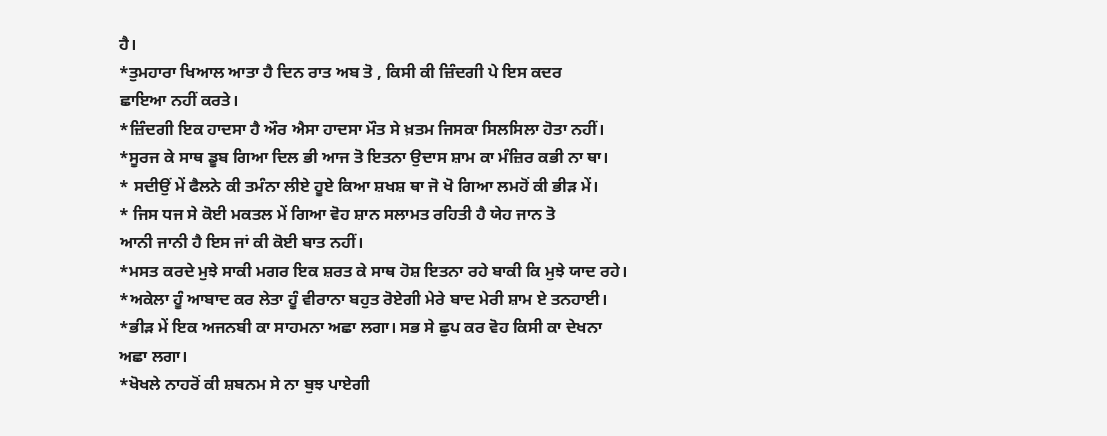ਹੈ।
*ਤੁਮਹਾਰਾ ਖਿਆਲ ਆਤਾ ਹੈ ਦਿਨ ਰਾਤ ਅਬ ਤੋ , ਕਿਸੀ ਕੀ ਜ਼ਿੰਦਗੀ ਪੇ ਇਸ ਕਦਰ
ਛਾਇਆ ਨਹੀਂ ਕਰਤੇ।
*ਜ਼ਿੰਦਗੀ ਇਕ ਹਾਦਸਾ ਹੈ ਔਰ ਐਸਾ ਹਾਦਸਾ ਮੌਤ ਸੇ ਖ਼ਤਮ ਜਿਸਕਾ ਸਿਲਸਿਲਾ ਹੋਤਾ ਨਹੀਂ।
*ਸੂਰਜ ਕੇ ਸਾਥ ਡੂਬ ਗਿਆ ਦਿਲ ਭੀ ਆਜ ਤੋ ਇਤਨਾ ਉਦਾਸ ਸ਼ਾਮ ਕਾ ਮੰਜ਼ਿਰ ਕਭੀ ਨਾ ਥਾ।
* ਸਦੀਉਂ ਮੇਂ ਫੈਲਨੇ ਕੀ ਤਮੰਨਾ ਲੀਏ ਹੂਏ ਕਿਆ ਸ਼ਖਸ਼ ਥਾ ਜੋ ਖੋ ਗਿਆ ਲਮਹੋਂ ਕੀ ਭੀੜ ਮੇਂ।
* ਜਿਸ ਧਜ ਸੇ ਕੋਈ ਮਕਤਲ ਮੇਂ ਗਿਆ ਵੋਹ ਸ਼ਾਨ ਸਲਾਮਤ ਰਹਿਤੀ ਹੈ ਯੇਹ ਜਾਨ ਤੋ
ਆਨੀ ਜਾਨੀ ਹੈ ਇਸ ਜਾਂ ਕੀ ਕੋਈ ਬਾਤ ਨਹੀਂ।
*ਮਸਤ ਕਰਦੇ ਮੁਝੇ ਸਾਕੀ ਮਗਰ ਇਕ ਸ਼ਰਤ ਕੇ ਸਾਥ ਹੋਸ਼ ਇਤਨਾ ਰਹੇ ਬਾਕੀ ਕਿ ਮੁਝੇ ਯਾਦ ਰਹੇ।
*ਅਕੇਲਾ ਹੂੰ ਆਬਾਦ ਕਰ ਲੇਤਾ ਹੂੰ ਵੀਰਾਨਾ ਬਹੁਤ ਰੋਏਗੀ ਮੇਰੇ ਬਾਦ ਮੇਰੀ ਸ਼ਾਮ ਏ ਤਨਹਾਈ।
*ਭੀੜ ਮੇਂ ਇਕ ਅਜਨਬੀ ਕਾ ਸਾਹਮਨਾ ਅਛਾ ਲਗਾ। ਸਭ ਸੇ ਛੁਪ ਕਰ ਵੋਹ ਕਿਸੀ ਕਾ ਦੇਖਨਾ
ਅਛਾ ਲਗਾ।
*ਖੋਖਲੇ ਨਾਹਰੋਂ ਕੀ ਸ਼ਬਨਮ ਸੇ ਨਾ ਬੁਝ ਪਾਏਗੀ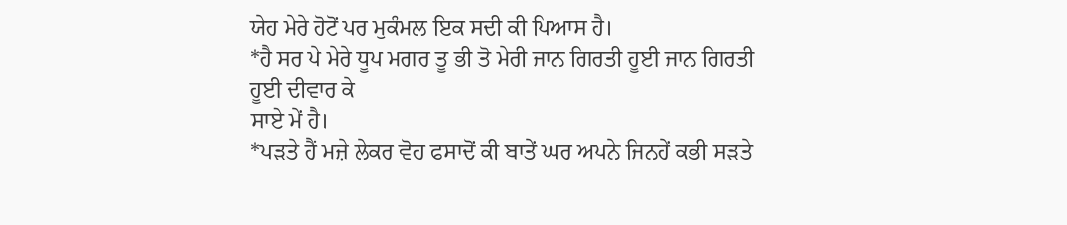ਯੇਹ ਮੇਰੇ ਹੋਟੋਂ ਪਰ ਮੁਕੰਮਲ ਇਕ ਸਦੀ ਕੀ ਪਿਆਸ ਹੈ।
*ਹੈ ਸਰ ਪੇ ਮੇਰੇ ਧੂਪ ਮਗਰ ਤੂ ਭੀ ਤੋ ਮੇਰੀ ਜਾਨ ਗਿਰਤੀ ਹੂਈ ਜਾਨ ਗਿਰਤੀ ਹੂਈ ਦੀਵਾਰ ਕੇ
ਸਾਏ ਮੇਂ ਹੈ।
*ਪੜਤੇ ਹੈਂ ਮਜ਼ੇ ਲੇਕਰ ਵੋਹ ਫਸਾਦੋਂ ਕੀ ਬਾਤੇਂ ਘਰ ਅਪਨੇ ਜਿਨਹੇਂ ਕਭੀ ਸੜਤੇ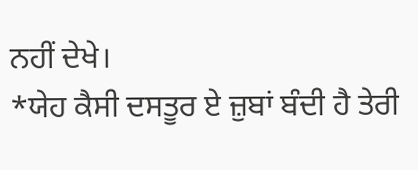ਨਹੀਂ ਦੇਖੇ।
*ਯੇਹ ਕੈਸੀ ਦਸਤੂਰ ਏ ਜ਼ੁਬਾਂ ਬੰਦੀ ਹੈ ਤੇਰੀ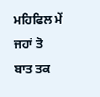ਮਹਿਫਿਲ ਮੇਂ ਜਹਾਂ ਤੋ ਬਾਤ ਤਕ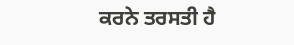ਕਰਨੇ ਤਰਸਤੀ ਹੈ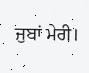ਜੁਬਾਂ ਮੇਰੀ।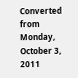Converted from
Monday, October 3, 2011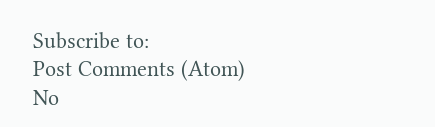Subscribe to:
Post Comments (Atom)
No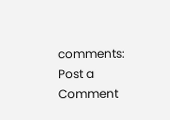comments:
Post a Comment